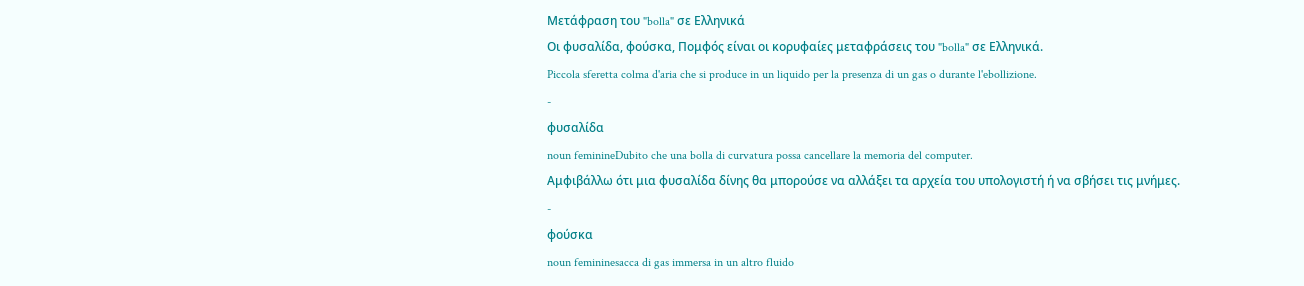Μετάφραση του "bolla" σε Ελληνικά
Οι φυσαλίδα, φούσκα, Πομφός είναι οι κορυφαίες μεταφράσεις του "bolla" σε Ελληνικά.
Piccola sferetta colma d'aria che si produce in un liquido per la presenza di un gas o durante l'ebollizione.
-
φυσαλίδα
noun feminineDubito che una bolla di curvatura possa cancellare la memoria del computer.
Αμφιβάλλω ότι μια φυσαλίδα δίνης θα μπορούσε να αλλάξει τα αρχεία του υπολογιστή ή να σβήσει τις μνήμες.
-
φούσκα
noun femininesacca di gas immersa in un altro fluido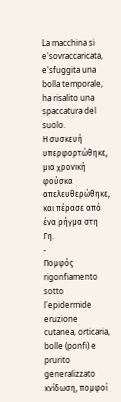La macchina si e'sovraccaricata, e'sfuggita una bolla temporale, ha risalito una spaccatura del suolo.
Η συσκευή υπερφορτώθηκε, μια χρονική φούσκα απελευθερώθηκε, και πέρασε από ένα ρήγμα στη Γη.
-
Πομφός
rigonfiamento sotto l'epidermide
eruzione cutanea, orticaria, bolle (ponfi) e prurito generalizzato
κνίδωση, πομφοί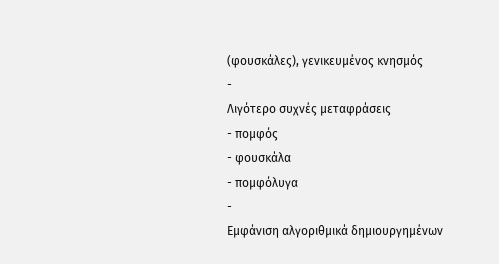(φουσκάλες), γενικευμένος κνησμός
-
Λιγότερο συχνές μεταφράσεις
- πομφός
- φουσκάλα
- πομφόλυγα
-
Εμφάνιση αλγοριθμικά δημιουργημένων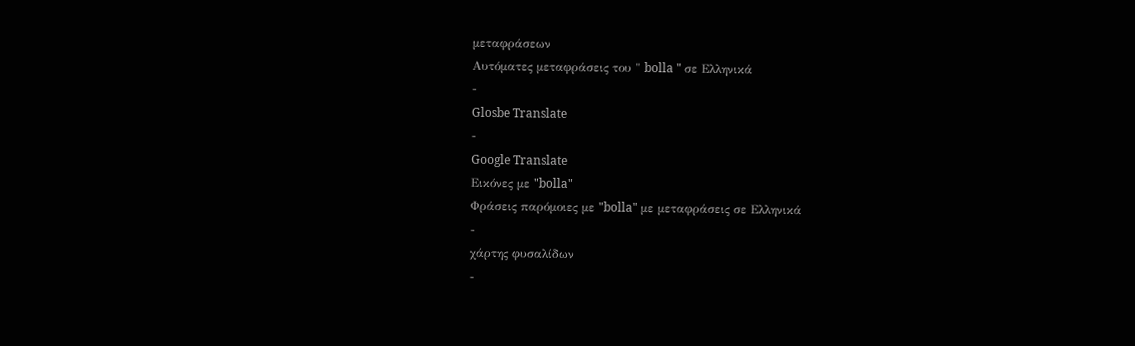μεταφράσεων
Αυτόματες μεταφράσεις του " bolla " σε Ελληνικά
-
Glosbe Translate
-
Google Translate
Εικόνες με "bolla"
Φράσεις παρόμοιες με "bolla" με μεταφράσεις σε Ελληνικά
-
χάρτης φυσαλίδων
-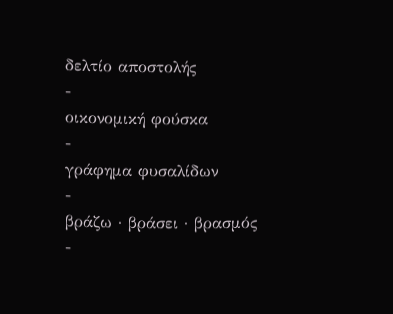δελτίο αποστολής
-
οικονομική φούσκα
-
γράφημα φυσαλίδων
-
βράζω · βράσει · βρασμός
-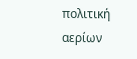πολιτική αερίων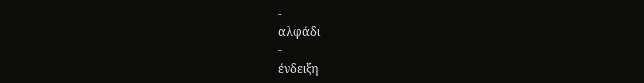-
αλφάδι
-
ένδειξη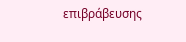επιβράβευσης